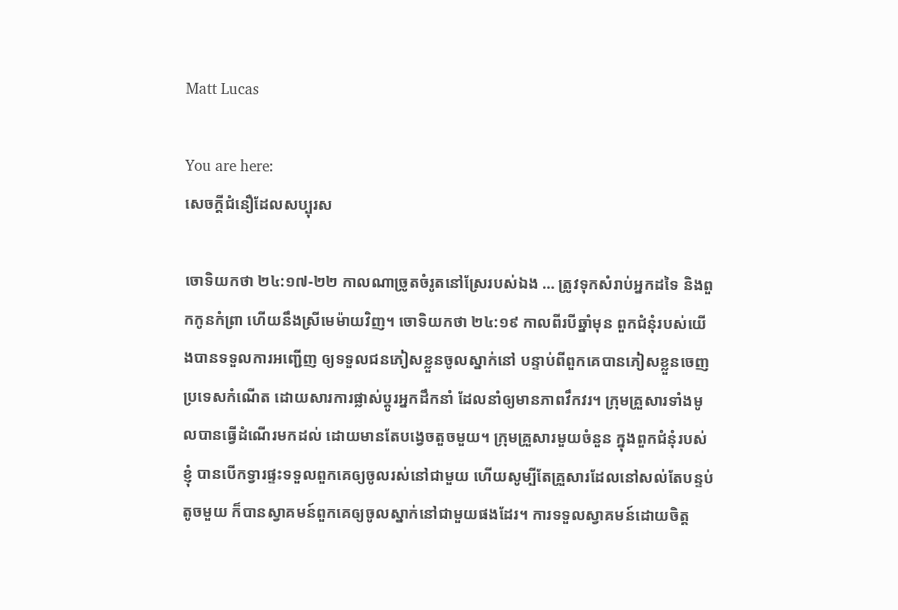Matt Lucas

You are here:
សេចក្តីជំនឿដែលសប្បុរស

ចោទិយកថា ២៤:១៧-២២ កាលណាច្រូតចំរូតនៅស្រែរបស់ឯង … ត្រូវទុកសំរាប់អ្នកដទៃ និងពួកកូនកំព្រា ហើយនឹងស្រីមេម៉ាយវិញ។ ចោទិយកថា ២៤:១៩ កាលពីរបីឆ្នាំមុន ពួកជំនុំរបស់យើងបានទទួលការអញ្ជើញ ឲ្យទទួលជនភៀសខ្លួនចូលស្នាក់នៅ បន្ទាប់ពីពួកគេបានភៀសខ្លួនចេញប្រទេសកំណើត ដោយសារការផ្លាស់ប្តូរអ្នកដឹកនាំ ដែលនាំឲ្យមានភាពវឹកវរ។ ក្រុមគ្រួសារទាំងមូលបានធ្វើដំណើរមកដល់ ដោយមានតែបង្វេចតួចមួយ។ ក្រុមគ្រួសារមួយចំនួន ក្នុងពួកជំនុំរបស់ខ្ញុំ បានបើកទ្វារផ្ទះទទួលពួកគេឲ្យចូលរស់នៅជាមួយ ហើយសូម្បីតែគ្រួសារដែលនៅសល់តែបន្ទប់តូចមួយ ក៏បានស្វាគមន៍ពួកគេឲ្យចូលស្នាក់នៅជាមួយផងដែរ។ ការទទួលស្វាគមន៍ដោយចិត្ត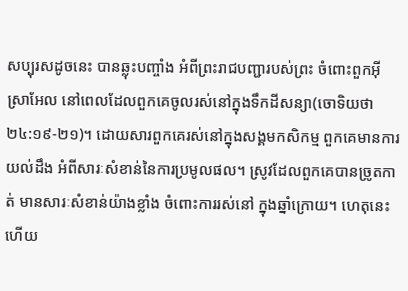សប្បុរសដូចនេះ បានឆ្លុះបញ្ចាំង អំពីព្រះរាជបញ្ជារបស់ព្រះ ចំពោះពួកអ៊ីស្រាអែល នៅពេលដែលពួកគេចូលរស់នៅក្នុងទឹកដីសន្យា(ចោទិយថា ២៤:១៩-២១)។ ដោយសារពួកគេរស់នៅក្នុងសង្គមកសិកម្ម ពួកគេមានការយល់ដឹង អំពីសារៈសំខាន់នៃការប្រមូលផល។ ស្រូវដែលពួកគេបានច្រូតកាត់ មានសារៈសំខាន់យ៉ាងខ្លាំង ចំពោះការរស់នៅ ក្នុងឆ្នាំក្រោយ។ ហេតុនេះហើយ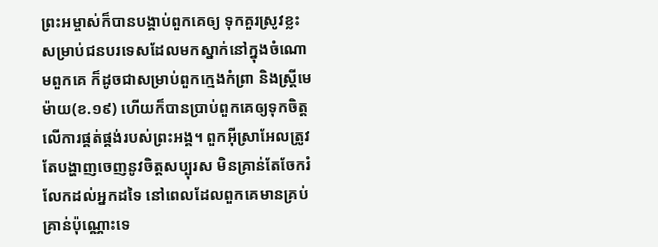ព្រះអម្ចាស់ក៏បានបង្គាប់ពួកគេឲ្យ ទុកគួរស្រូវខ្លះ សម្រាប់ជនបរទេសដែលមកស្នាក់នៅក្នុងចំណោមពួកគេ ក៏ដូចជាសម្រាប់ពួកក្មេងកំព្រា និងស្ត្រីមេម៉ាយ(ខ.១៩) ហើយក៏បានប្រាប់ពួកគេឲ្យទុកចិត្តលើការផ្គត់ផ្គង់របស់ព្រះអង្គ។ ពួកអ៊ីស្រាអែលត្រូវតែបង្ហាញចេញនូវចិត្តសប្បុរស មិនគ្រាន់តែចែករំលែកដល់អ្នកដទៃ នៅពេលដែលពួកគេមានគ្រប់គ្រាន់ប៉ុណ្ណោះទេ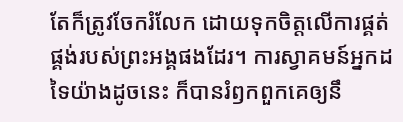តែក៏ត្រូវចែករំលែក ដោយទុកចិត្តលើការផ្គត់ផ្គង់របស់ព្រះអង្គផងដែរ។ ការស្វាគមន៍អ្នកដទៃយ៉ាងដូចនេះ ក៏បានរំឭកពួកគេឲ្យនឹ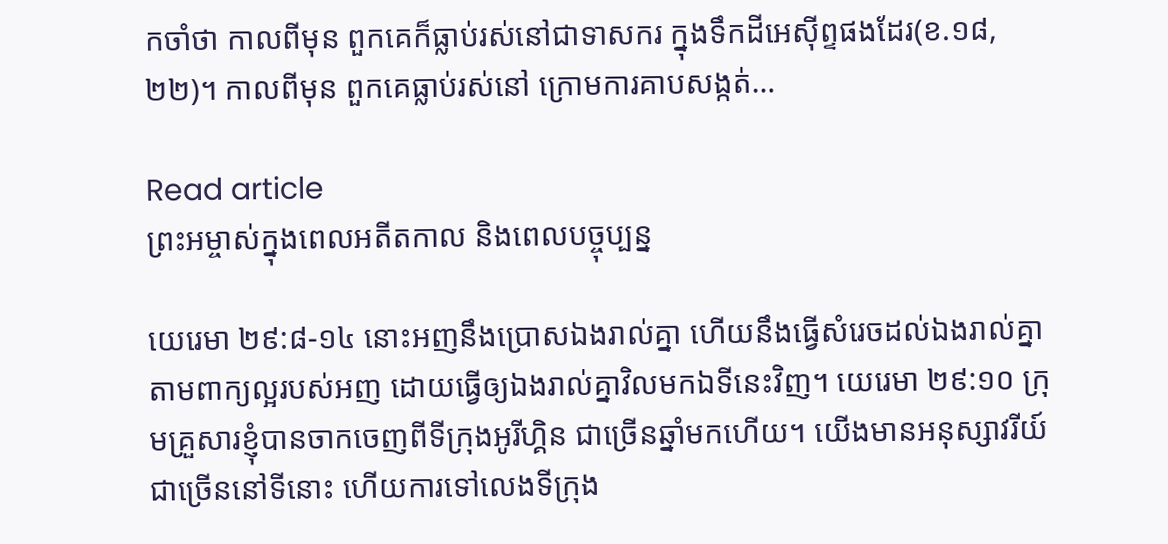កចាំថា កាលពីមុន ពួកគេក៏ធ្លាប់រស់នៅជាទាសករ ក្នុងទឹកដីអេស៊ីព្ទផងដែរ(ខ.១៨,២២)។ កាលពីមុន ពួកគេធ្លាប់រស់នៅ ក្រោមការគាបសង្កត់…

Read article
ព្រះអម្ចាស់ក្នុងពេលអតីតកាល និងពេលបច្ចុប្បន្ន

យេរេមា ២៩:៨-១៤ នោះអញនឹងប្រោសឯងរាល់គ្នា ហើយនឹងធ្វើសំរេចដល់ឯងរាល់គ្នា តាមពាក្យល្អរបស់អញ ដោយធ្វើឲ្យឯងរាល់គ្នាវិលមកឯទីនេះវិញ។ យេរេមា ២៩:១០ ក្រុមគ្រួសារខ្ញុំបានចាកចេញពីទីក្រុងអូរីហ្គិន ជាច្រើនឆ្នាំមកហើយ។ យើងមានអនុស្សាវរីយ៍ជាច្រើននៅទីនោះ ហើយការទៅលេងទីក្រុង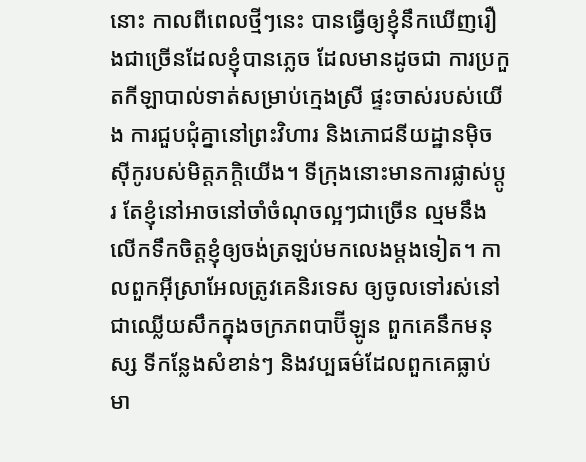នោះ កាលពីពេលថ្មីៗនេះ បានធ្វើឲ្យខ្ញុំនឹកឃើញរឿងជាច្រើនដែលខ្ញុំបានភ្លេច ដែលមានដូចជា ការប្រកួតកីឡាបាល់ទាត់សម្រាប់ក្មេងស្រី ផ្ទះចាស់របស់យើង ការជួបជុំគ្នានៅព្រះវិហារ និងភោជនីយដ្ឋានម៉ិចស៊ីកូរបស់មិត្តភក្តិយើង។ ទីក្រុងនោះមានការផ្លាស់ប្តូរ តែខ្ញុំនៅអាចនៅចាំចំណុចល្អៗជាច្រើន ល្មមនឹងលើកទឹកចិត្តខ្ញុំឲ្យចង់ត្រឡប់មកលេងម្តងទៀត។ កាលពួកអ៊ីស្រាអែលត្រូវគេនិរទេស ឲ្យចូលទៅរស់នៅជាឈ្លើយសឹកក្នុងចក្រភពបាប៊ីឡូន ពួកគេនឹកមនុស្ស ទីកន្លែងសំខាន់ៗ និងវប្បធម៌ដែលពួកគេធ្លាប់មា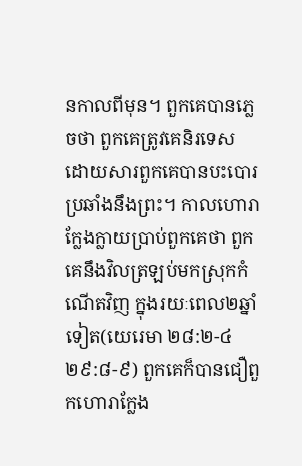នកាលពីមុន។ ពួកគេបានភ្លេចថា ពួកគេត្រូវគេនិរទេស ដោយសារពួកគេបានបះបោរប្រឆាំងនឹងព្រះ។ កាលហោរាក្លែងក្លាយប្រាប់ពួកគេថា ពួកគេនឹងវិលត្រឡប់មកស្រុកកំណើតវិញ ក្នុងរយៈពេល២ឆ្នាំទៀត(យេរេមា ២៨:២-៤ ២៩:៨-៩) ពួកគេក៏បានជឿពួកហោរាក្លែង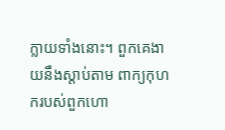ក្លាយទាំងនោះ។ ពួកគេងាយនឹងស្តាប់តាម ពាក្យកុហករបស់ពួកហោ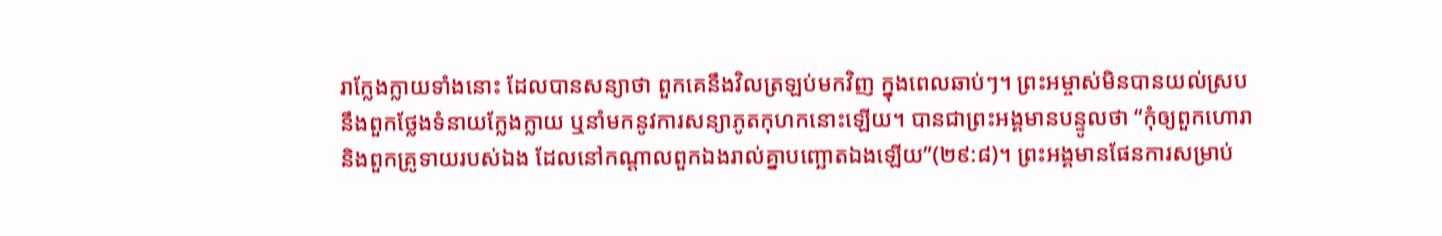រាក្លែងក្លាយទាំងនោះ ដែលបានសន្យាថា ពួកគេនឹងវិលត្រឡប់មកវិញ ក្នុងពេលឆាប់ៗ។ ព្រះអម្ចាស់មិនបានយល់ស្រប នឹងពួកថ្លែងទំនាយក្លែងក្លាយ ឬនាំមកនូវការសន្យាភូតកុហកនោះឡើយ។ បានជាព្រះអង្គមានបន្ទូលថា “កុំឲ្យពួកហោរា និងពួកគ្រូទាយរបស់ឯង ដែលនៅកណ្តាលពួកឯងរាល់គ្នាបញ្ឆោតឯងឡើយ”(២៩:៨)។ ព្រះអង្គមានផែនការសម្រាប់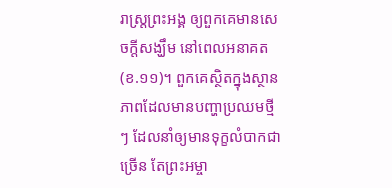រាស្រ្តព្រះអង្គ ឲ្យពួកគេមានសេចក្តីសង្ឃឹម នៅពេលអនាគត(ខ.១១)។ ពួកគេស្ថិតក្នុងស្ថានភាពដែលមានបញ្ហាប្រឈមថ្មីៗ ដែលនាំឲ្យមានទុក្ខលំបាកជាច្រើន តែព្រះអម្ចា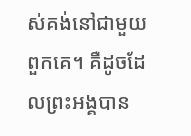ស់គង់នៅជាមួយពួកគេ។ គឺដូចដែលព្រះអង្គបាន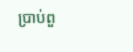ប្រាប់ពួ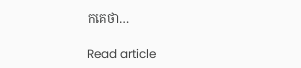កគេថា…

Read article